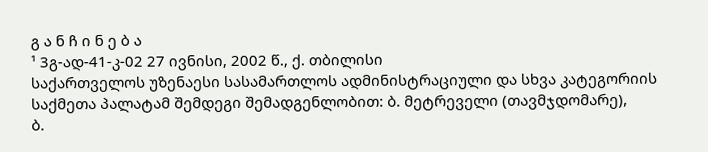გ ა ნ ჩ ი ნ ე ბ ა
¹ 3გ-ად-41-კ-02 27 ივნისი, 2002 წ., ქ. თბილისი
საქართველოს უზენაესი სასამართლოს ადმინისტრაციული და სხვა კატეგორიის საქმეთა პალატამ შემდეგი შემადგენლობით: ბ. მეტრეველი (თავმჯდომარე),
ბ.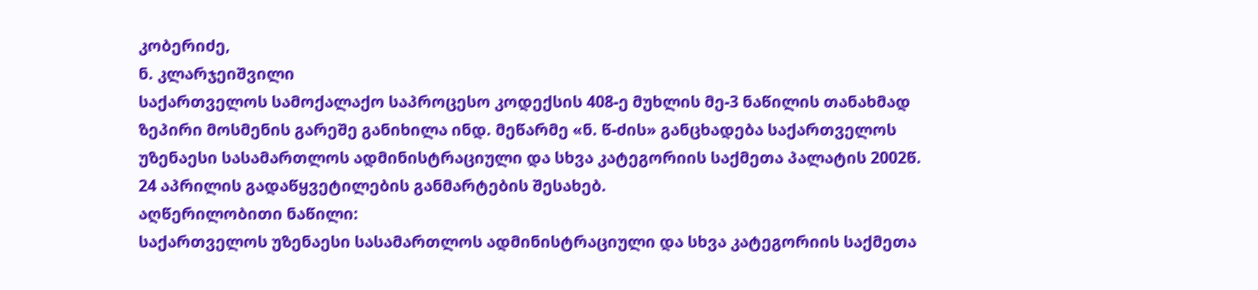კობერიძე,
ნ. კლარჯეიშვილი
საქართველოს სამოქალაქო საპროცესო კოდექსის 408-ე მუხლის მე-3 ნაწილის თანახმად ზეპირი მოსმენის გარეშე განიხილა ინდ. მეწარმე «ნ. წ-ძის» განცხადება საქართველოს უზენაესი სასამართლოს ადმინისტრაციული და სხვა კატეგორიის საქმეთა პალატის 2002წ. 24 აპრილის გადაწყვეტილების განმარტების შესახებ.
აღწერილობითი ნაწილი:
საქართველოს უზენაესი სასამართლოს ადმინისტრაციული და სხვა კატეგორიის საქმეთა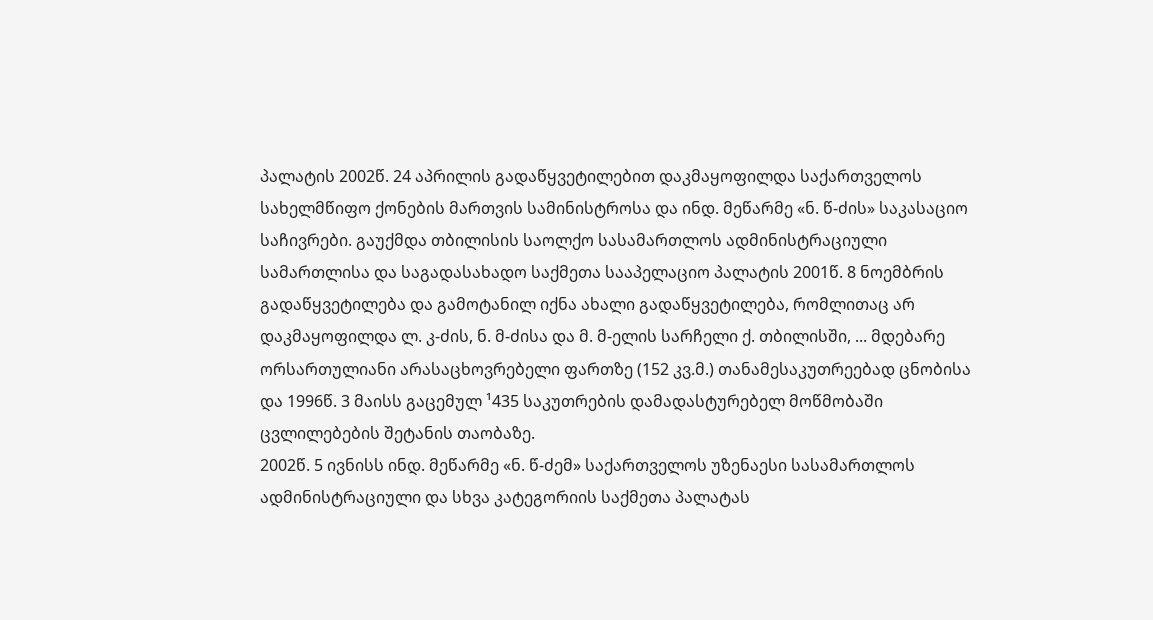პალატის 2002წ. 24 აპრილის გადაწყვეტილებით დაკმაყოფილდა საქართველოს სახელმწიფო ქონების მართვის სამინისტროსა და ინდ. მეწარმე «ნ. წ-ძის» საკასაციო საჩივრები. გაუქმდა თბილისის საოლქო სასამართლოს ადმინისტრაციული სამართლისა და საგადასახადო საქმეთა სააპელაციო პალატის 2001წ. 8 ნოემბრის გადაწყვეტილება და გამოტანილ იქნა ახალი გადაწყვეტილება, რომლითაც არ დაკმაყოფილდა ლ. კ-ძის, ნ. მ-ძისა და მ. მ-ელის სარჩელი ქ. თბილისში, ... მდებარე ორსართულიანი არასაცხოვრებელი ფართზე (152 კვ.მ.) თანამესაკუთრეებად ცნობისა და 1996წ. 3 მაისს გაცემულ ¹435 საკუთრების დამადასტურებელ მოწმობაში ცვლილებების შეტანის თაობაზე.
2002წ. 5 ივნისს ინდ. მეწარმე «ნ. წ-ძემ» საქართველოს უზენაესი სასამართლოს ადმინისტრაციული და სხვა კატეგორიის საქმეთა პალატას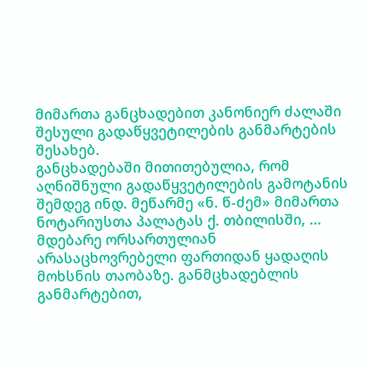მიმართა განცხადებით კანონიერ ძალაში შესული გადაწყვეტილების განმარტების შესახებ.
განცხადებაში მითითებულია, რომ აღნიშნული გადაწყვეტილების გამოტანის შემდეგ ინდ. მეწარმე «ნ. წ-ძემ» მიმართა ნოტარიუსთა პალატას ქ. თბილისში, ... მდებარე ორსართულიან არასაცხოვრებელი ფართიდან ყადაღის მოხსნის თაობაზე. განმცხადებლის განმარტებით,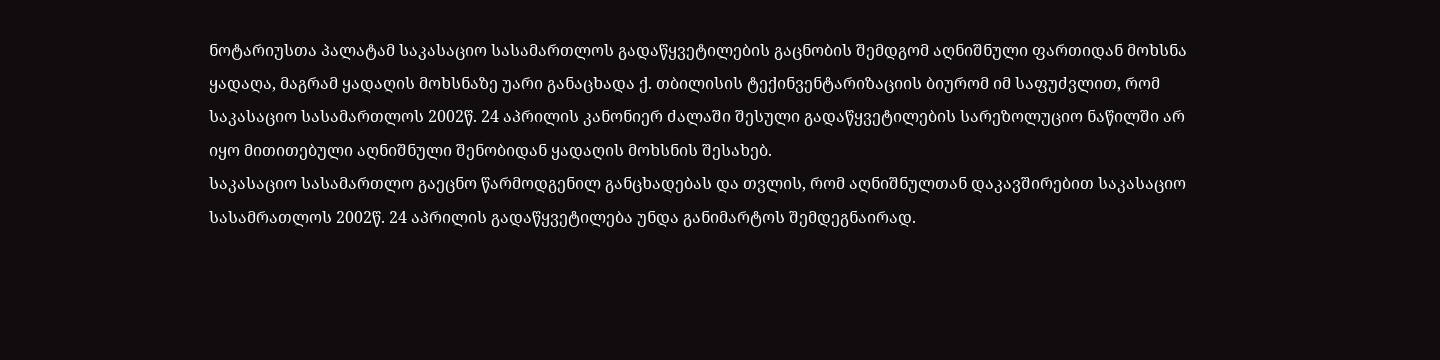ნოტარიუსთა პალატამ საკასაციო სასამართლოს გადაწყვეტილების გაცნობის შემდგომ აღნიშნული ფართიდან მოხსნა ყადაღა, მაგრამ ყადაღის მოხსნაზე უარი განაცხადა ქ. თბილისის ტექინვენტარიზაციის ბიურომ იმ საფუძვლით, რომ საკასაციო სასამართლოს 2002წ. 24 აპრილის კანონიერ ძალაში შესული გადაწყვეტილების სარეზოლუციო ნაწილში არ იყო მითითებული აღნიშნული შენობიდან ყადაღის მოხსნის შესახებ.
საკასაციო სასამართლო გაეცნო წარმოდგენილ განცხადებას და თვლის, რომ აღნიშნულთან დაკავშირებით საკასაციო სასამრათლოს 2002წ. 24 აპრილის გადაწყვეტილება უნდა განიმარტოს შემდეგნაირად.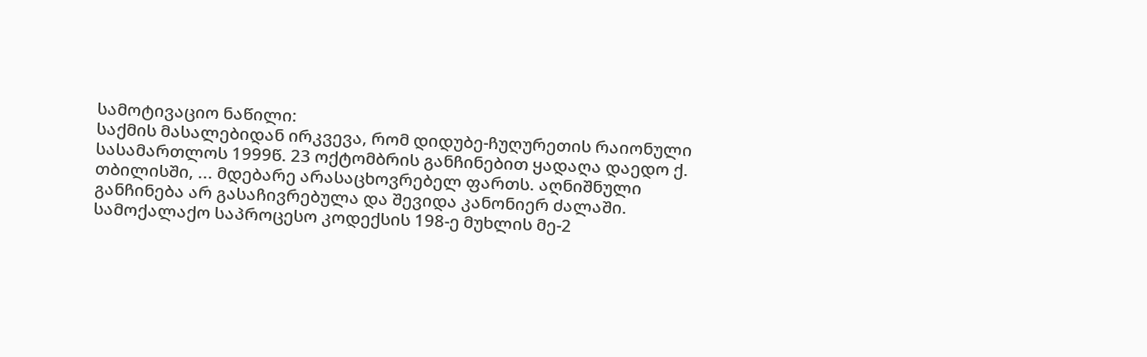სამოტივაციო ნაწილი:
საქმის მასალებიდან ირკვევა, რომ დიდუბე-ჩუღურეთის რაიონული სასამართლოს 1999წ. 23 ოქტომბრის განჩინებით ყადაღა დაედო ქ. თბილისში, ... მდებარე არასაცხოვრებელ ფართს. აღნიშნული განჩინება არ გასაჩივრებულა და შევიდა კანონიერ ძალაში.
სამოქალაქო საპროცესო კოდექსის 198-ე მუხლის მე-2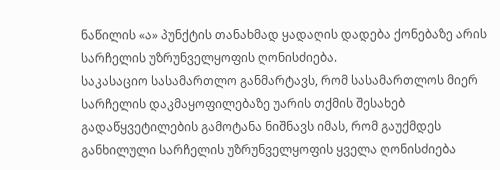ნაწილის «ა» პუნქტის თანახმად ყადაღის დადება ქონებაზე არის სარჩელის უზრუნველყოფის ღონისძიება.
საკასაციო სასამართლო განმარტავს, რომ სასამართლოს მიერ სარჩელის დაკმაყოფილებაზე უარის თქმის შესახებ გადაწყვეტილების გამოტანა ნიშნავს იმას, რომ გაუქმდეს განხილული სარჩელის უზრუნველყოფის ყველა ღონისძიება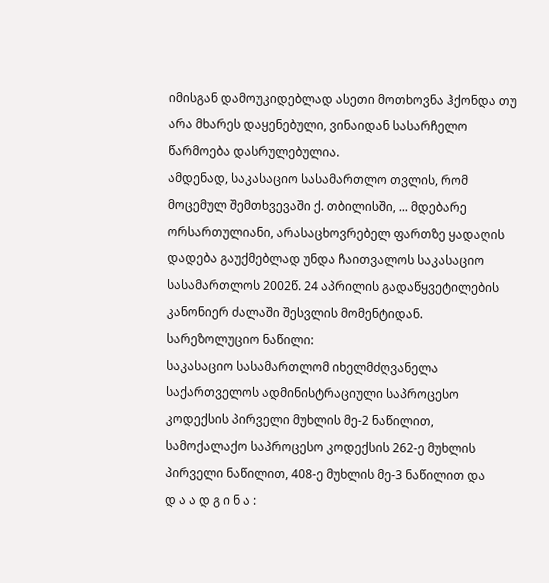იმისგან დამოუკიდებლად ასეთი მოთხოვნა ჰქონდა თუ არა მხარეს დაყენებული, ვინაიდან სასარჩელო წარმოება დასრულებულია.
ამდენად, საკასაციო სასამართლო თვლის, რომ მოცემულ შემთხვევაში ქ. თბილისში, ... მდებარე ორსართულიანი, არასაცხოვრებელ ფართზე ყადაღის დადება გაუქმებლად უნდა ჩაითვალოს საკასაციო სასამართლოს 2002წ. 24 აპრილის გადაწყვეტილების კანონიერ ძალაში შესვლის მომენტიდან.
სარეზოლუციო ნაწილი:
საკასაციო სასამართლომ იხელმძღვანელა საქართველოს ადმინისტრაციული საპროცესო კოდექსის პირველი მუხლის მე-2 ნაწილით, სამოქალაქო საპროცესო კოდექსის 262-ე მუხლის პირველი ნაწილით, 408-ე მუხლის მე-3 ნაწილით და
დ ა ა დ გ ი ნ ა :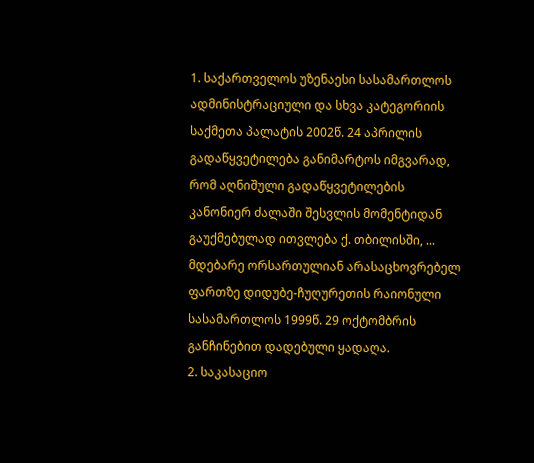1. საქართველოს უზენაესი სასამართლოს ადმინისტრაციული და სხვა კატეგორიის საქმეთა პალატის 2002წ. 24 აპრილის გადაწყვეტილება განიმარტოს იმგვარად, რომ აღნიშული გადაწყვეტილების კანონიერ ძალაში შესვლის მომენტიდან გაუქმებულად ითვლება ქ. თბილისში, ... მდებარე ორსართულიან არასაცხოვრებელ ფართზე დიდუბე-ჩუღურეთის რაიონული სასამართლოს 1999წ. 29 ოქტომბრის განჩინებით დადებული ყადაღა.
2. საკასაციო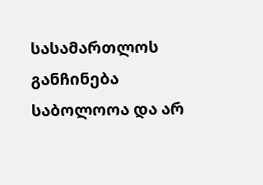სასამართლოს განჩინება საბოლოოა და არ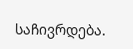საჩივრდება.